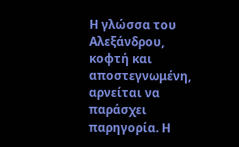Η γλώσσα του Αλεξάνδρου, κοφτή και αποστεγνωμένη, αρνείται να παράσχει παρηγορία. Η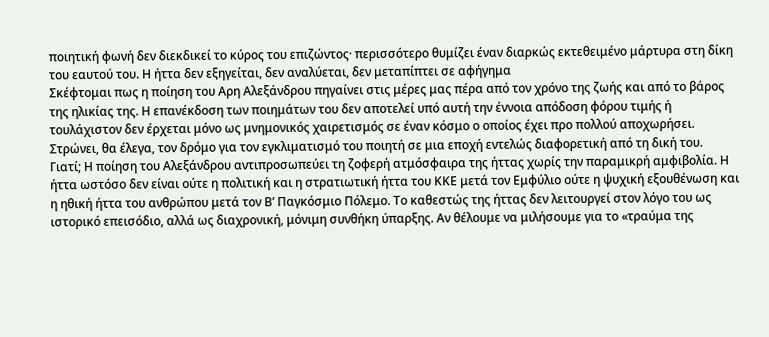ποιητική φωνή δεν διεκδικεί το κύρος του επιζώντος· περισσότερο θυμίζει έναν διαρκώς εκτεθειμένο μάρτυρα στη δίκη του εαυτού του. Η ήττα δεν εξηγείται, δεν αναλύεται, δεν μεταπίπτει σε αφήγημα
Σκέφτομαι πως η ποίηση του Αρη Αλεξάνδρου πηγαίνει στις μέρες μας πέρα από τον χρόνο της ζωής και από το βάρος της ηλικίας της. Η επανέκδοση των ποιημάτων του δεν αποτελεί υπό αυτή την έννοια απόδοση φόρου τιμής ή τουλάχιστον δεν έρχεται μόνο ως μνημονικός χαιρετισμός σε έναν κόσμο ο οποίος έχει προ πολλού αποχωρήσει. Στρώνει, θα έλεγα, τον δρόμο για τον εγκλιματισμό του ποιητή σε μια εποχή εντελώς διαφορετική από τη δική του.
Γιατί; Η ποίηση του Αλεξάνδρου αντιπροσωπεύει τη ζοφερή ατμόσφαιρα της ήττας χωρίς την παραμικρή αμφιβολία. Η ήττα ωστόσο δεν είναι ούτε η πολιτική και η στρατιωτική ήττα του ΚΚΕ μετά τον Εμφύλιο ούτε η ψυχική εξουθένωση και η ηθική ήττα του ανθρώπου μετά τον Β’ Παγκόσμιο Πόλεμο. Το καθεστώς της ήττας δεν λειτουργεί στον λόγο του ως ιστορικό επεισόδιο, αλλά ως διαχρονική, μόνιμη συνθήκη ύπαρξης. Αν θέλουμε να μιλήσουμε για το «τραύμα της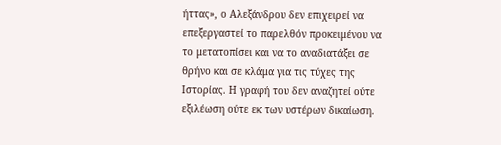ήττας», ο Αλεξάνδρου δεν επιχειρεί να επεξεργαστεί το παρελθόν προκειμένου να το μετατοπίσει και να το αναδιατάξει σε θρήνο και σε κλάμα για τις τύχες της Ιστορίας. Η γραφή του δεν αναζητεί ούτε εξιλέωση ούτε εκ των υστέρων δικαίωση.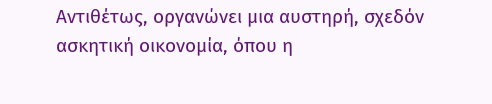Αντιθέτως, οργανώνει μια αυστηρή, σχεδόν ασκητική οικονομία, όπου η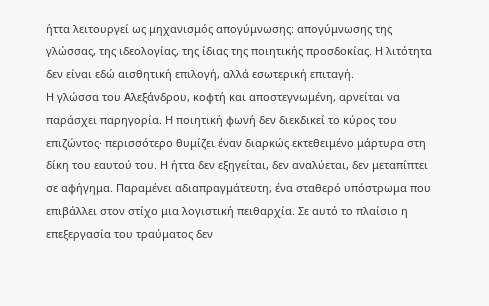ήττα λειτουργεί ως μηχανισμός απογύμνωσης: απογύμνωσης της γλώσσας, της ιδεολογίας, της ίδιας της ποιητικής προσδοκίας. Η λιτότητα δεν είναι εδώ αισθητική επιλογή, αλλά εσωτερική επιταγή.
Η γλώσσα του Αλεξάνδρου, κοφτή και αποστεγνωμένη, αρνείται να παράσχει παρηγορία. Η ποιητική φωνή δεν διεκδικεί το κύρος του επιζώντος· περισσότερο θυμίζει έναν διαρκώς εκτεθειμένο μάρτυρα στη δίκη του εαυτού του. Η ήττα δεν εξηγείται, δεν αναλύεται, δεν μεταπίπτει σε αφήγημα. Παραμένει αδιαπραγμάτευτη, ένα σταθερό υπόστρωμα που επιβάλλει στον στίχο μια λογιστική πειθαρχία. Σε αυτό το πλαίσιο η επεξεργασία του τραύματος δεν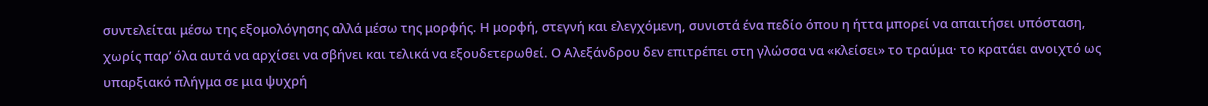συντελείται μέσω της εξομολόγησης αλλά μέσω της μορφής. Η μορφή, στεγνή και ελεγχόμενη, συνιστά ένα πεδίο όπου η ήττα μπορεί να απαιτήσει υπόσταση, χωρίς παρ’ όλα αυτά να αρχίσει να σβήνει και τελικά να εξουδετερωθεί. Ο Αλεξάνδρου δεν επιτρέπει στη γλώσσα να «κλείσει» το τραύμα· το κρατάει ανοιχτό ως υπαρξιακό πλήγμα σε μια ψυχρή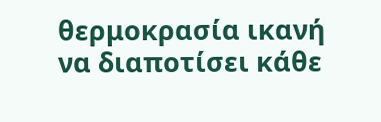θερμοκρασία ικανή να διαποτίσει κάθε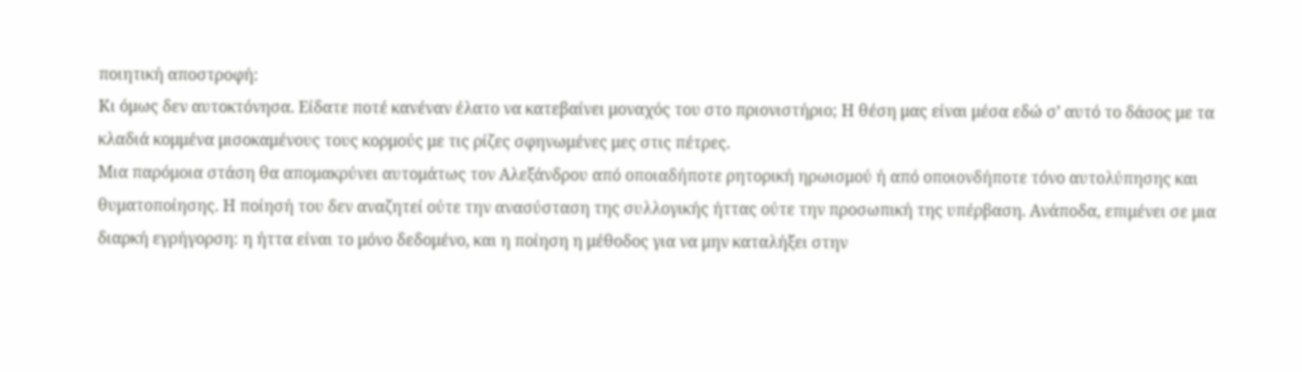ποιητική αποστροφή:
Κι όμως δεν αυτοκτόνησα. Είδατε ποτέ κανέναν έλατο να κατεβαίνει μοναχός του στο πριονιστήριο; Η θέση μας είναι μέσα εδώ σ’ αυτό το δάσος με τα κλαδιά κομμένα μισοκαμένους τους κορμούς με τις ρίζες σφηνωμένες μες στις πέτρες.
Μια παρόμοια στάση θα απομακρύνει αυτομάτως τον Αλεξάνδρου από οποιαδήποτε ρητορική ηρωισμού ή από οποιονδήποτε τόνο αυτολύπησης και θυματοποίησης. Η ποίησή του δεν αναζητεί ούτε την ανασύσταση της συλλογικής ήττας ούτε την προσωπική της υπέρβαση. Ανάποδα, επιμένει σε μια διαρκή εγρήγορση: η ήττα είναι το μόνο δεδομένο, και η ποίηση η μέθοδος για να μην καταλήξει στην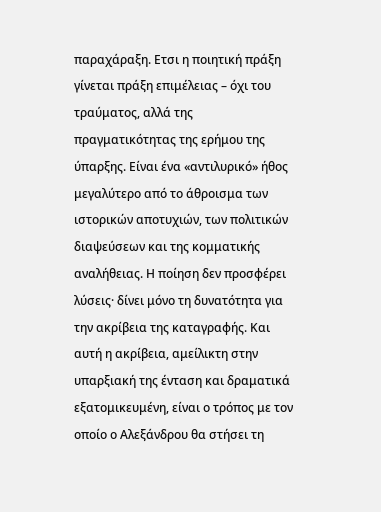παραχάραξη. Ετσι η ποιητική πράξη γίνεται πράξη επιμέλειας – όχι του τραύματος, αλλά της πραγματικότητας της ερήμου της ύπαρξης. Είναι ένα «αντιλυρικό» ήθος μεγαλύτερο από το άθροισμα των ιστορικών αποτυχιών, των πολιτικών διαψεύσεων και της κομματικής αναλήθειας. Η ποίηση δεν προσφέρει λύσεις· δίνει μόνο τη δυνατότητα για την ακρίβεια της καταγραφής. Και αυτή η ακρίβεια, αμείλικτη στην υπαρξιακή της ένταση και δραματικά εξατομικευμένη, είναι ο τρόπος με τον οποίο ο Αλεξάνδρου θα στήσει τη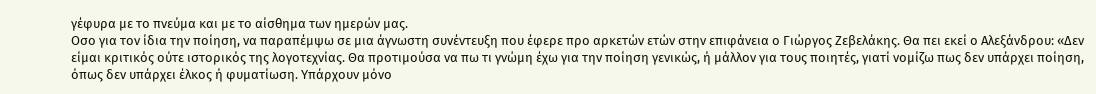γέφυρα με το πνεύμα και με το αίσθημα των ημερών μας.
Οσο για τον ίδια την ποίηση, να παραπέμψω σε μια άγνωστη συνέντευξη που έφερε προ αρκετών ετών στην επιφάνεια ο Γιώργος Ζεβελάκης. Θα πει εκεί ο Αλεξάνδρου: «Δεν είμαι κριτικός ούτε ιστορικός της λογοτεχνίας. Θα προτιμούσα να πω τι γνώμη έχω για την ποίηση γενικώς, ή μάλλον για τους ποιητές, γιατί νομίζω πως δεν υπάρχει ποίηση, όπως δεν υπάρχει έλκος ή φυματίωση. Υπάρχουν μόνο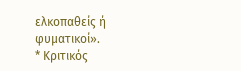ελκοπαθείς ή φυματικοί».
* Κριτικός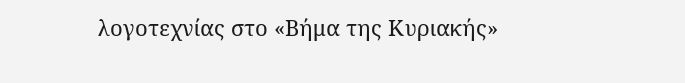λογοτεχνίας στο «Βήμα της Κυριακής»